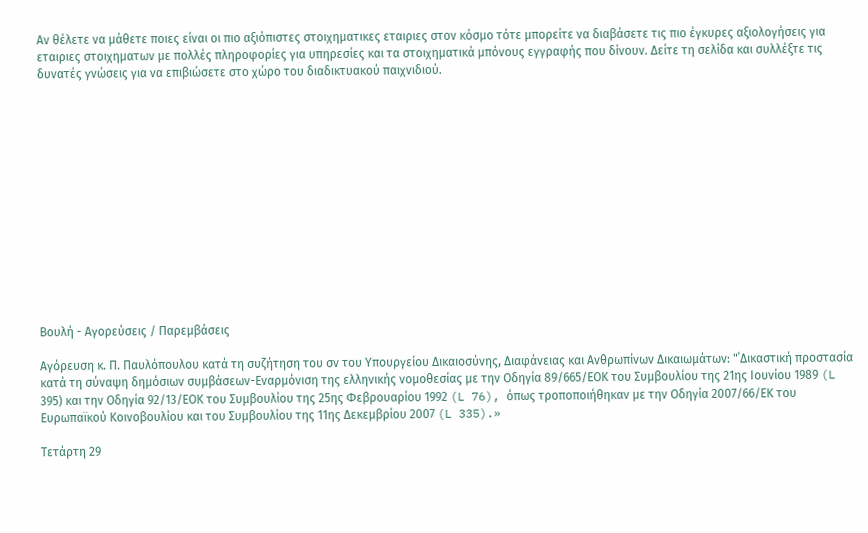Αν θέλετε να μάθετε ποιες είναι οι πιο αξιόπιστες στοιχηματικες εταιριες στον κόσμο τότε μπορείτε να διαβάσετε τις πιο έγκυρες αξιολογήσεις για εταιριες στοιχηματων με πολλές πληροφορίες για υπηρεσίες και τα στοιχηματικά μπόνους εγγραφής που δίνουν. Δείτε τη σελίδα και συλλέξτε τις δυνατές γνώσεις για να επιβιώσετε στο χώρο του διαδικτυακού παιχνιδιού.














Βουλή - Αγορεύσεις / Παρεμβάσεις

Αγόρευση κ. Π. Παυλόπουλου κατά τη συζήτηση του σν του Υπουργείου Δικαιοσύνης, Διαφάνειας και Ανθρωπίνων Δικαιωμάτων: "΄Δικαστική προστασία κατά τη σύναψη δημόσιων συμβάσεων-Εναρμόνιση της ελληνικής νομοθεσίας με την Οδηγία 89/665/ΕΟΚ του Συμβουλίου της 21ης Ιουνίου 1989 (L 395) και την Οδηγία 92/13/ΕΟΚ του Συμβουλίου της 25ης Φεβρουαρίου 1992 (L 76), όπως τροποποιήθηκαν με την Οδηγία 2007/66/ΕΚ του Ευρωπαϊκού Κοινοβουλίου και του Συμβουλίου της 11ης Δεκεμβρίου 2007 (L 335).»

Τετάρτη 29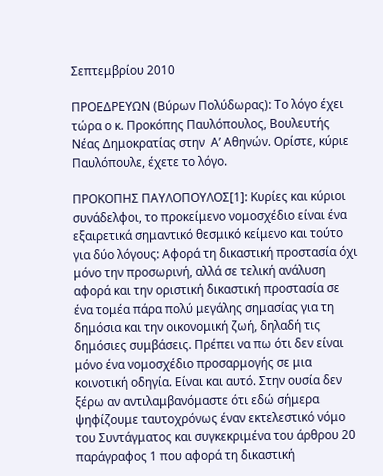Σεπτεμβρίου 2010

ΠΡΟΕΔΡΕΥΩΝ (Βύρων Πολύδωρας): Το λόγο έχει τώρα ο κ. Προκόπης Παυλόπουλος, Βουλευτής Νέας Δημοκρατίας στην  Α’ Αθηνών. Ορίστε, κύριε Παυλόπουλε, έχετε το λόγο.

ΠΡΟΚΟΠΗΣ ΠΑΥΛΟΠΟΥΛΟΣ[1]: Κυρίες και κύριοι συνάδελφοι, το προκείμενο νομοσχέδιο είναι ένα εξαιρετικά σημαντικό θεσμικό κείμενο και τούτο για δύο λόγους: Αφορά τη δικαστική προστασία όχι μόνο την προσωρινή, αλλά σε τελική ανάλυση αφορά και την οριστική δικαστική προστασία σε ένα τομέα πάρα πολύ μεγάλης σημασίας για τη δημόσια και την οικονομική ζωή, δηλαδή τις δημόσιες συμβάσεις. Πρέπει να πω ότι δεν είναι μόνο ένα νομοσχέδιο προσαρμογής σε μια κοινοτική οδηγία. Είναι και αυτό. Στην ουσία δεν ξέρω αν αντιλαμβανόμαστε ότι εδώ σήμερα ψηφίζουμε ταυτοχρόνως έναν εκτελεστικό νόμο του Συντάγματος και συγκεκριμένα του άρθρου 20 παράγραφος 1 που αφορά τη δικαστική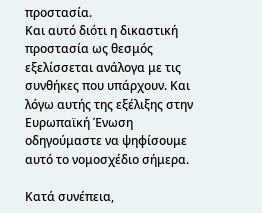προστασία.
Και αυτό διότι η δικαστική προστασία ως θεσμός εξελίσσεται ανάλογα με τις συνθήκες που υπάρχουν. Και λόγω αυτής της εξέλιξης στην Ευρωπαϊκή Ένωση οδηγούμαστε να ψηφίσουμε αυτό το νομοσχέδιο σήμερα.

Κατά συνέπεια,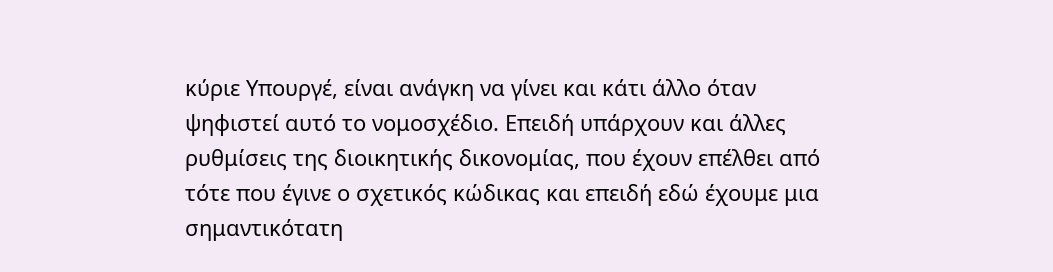κύριε Υπουργέ, είναι ανάγκη να γίνει και κάτι άλλο όταν ψηφιστεί αυτό το νομοσχέδιο. Επειδή υπάρχουν και άλλες ρυθμίσεις της διοικητικής δικονομίας, που έχουν επέλθει από τότε που έγινε ο σχετικός κώδικας και επειδή εδώ έχουμε μια σημαντικότατη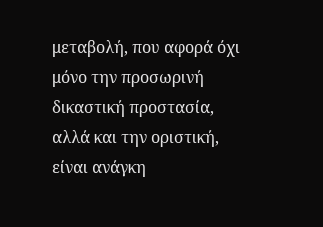μεταβολή, που αφορά όχι μόνο την προσωρινή δικαστική προστασία, αλλά και την οριστική, είναι ανάγκη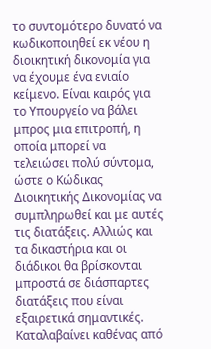το συντομότερο δυνατό να κωδικοποιηθεί εκ νέου η διοικητική δικονομία για να έχουμε ένα ενιαίο κείμενο. Είναι καιρός για το Υπουργείο να βάλει μπρος μια επιτροπή, η οποία μπορεί να τελειώσει πολύ σύντομα, ώστε ο Κώδικας Διοικητικής Δικονομίας να συμπληρωθεί και με αυτές τις διατάξεις. Αλλιώς και τα δικαστήρια και οι διάδικοι θα βρίσκονται μπροστά σε διάσπαρτες διατάξεις που είναι εξαιρετικά σημαντικές. Καταλαβαίνει καθένας από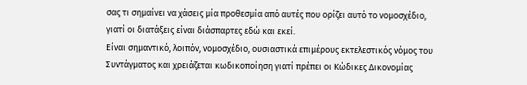σας τι σημαίνει να χάσεις μία προθεσμία από αυτές που ορίζει αυτό το νομοσχέδιο, γιατί οι διατάξεις είναι διάσπαρτες εδώ και εκεί.
Είναι σημαντικό, λοιπόν, νομοσχέδιο, ουσιαστικά επιμέρους εκτελεστικός νόμος του Συντάγματος και χρειάζεται κωδικοποίηση γιατί πρέπει οι Κώδικες Δικονομίας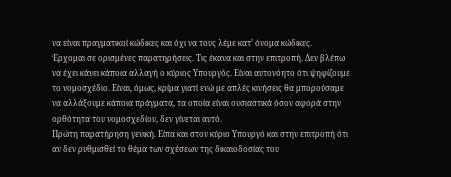να είναι πραγματικοί κώδικες και όχι να τους λέμε κατ’ όνομα κώδικες.
Έρχομαι σε ορισμένες παρατηρήσεις. Τις έκανα και στην επιτροπή. Δεν βλέπω να έχει κάνει κάποια αλλαγή ο κύριος Υπουργός. Είναι αυτονόητο ότι ψηφίζουμε το νομοσχέδιο. Είναι, όμως, κρίμα γιατί ενώ με απλές κινήσεις θα μπορούσαμε να αλλάξουμε κάποια πράγματα, τα οποία είναι ουσιαστικά όσον αφορά στην ορθότητα του νομοσχεδίου, δεν γίνεται αυτό.
Πρώτη παρατήρηση γενική. Είπα και στον κύριο Υπουργό και στην επιτροπή ότι αν δεν ρυθμισθεί το θέμα των σχέσεων της δικαιοδοσίας του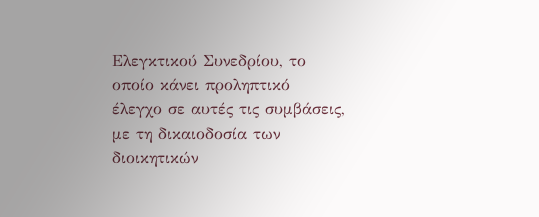Ελεγκτικού Συνεδρίου, το οποίο κάνει προληπτικό έλεγχο σε αυτές τις συμβάσεις, με τη δικαιοδοσία των διοικητικών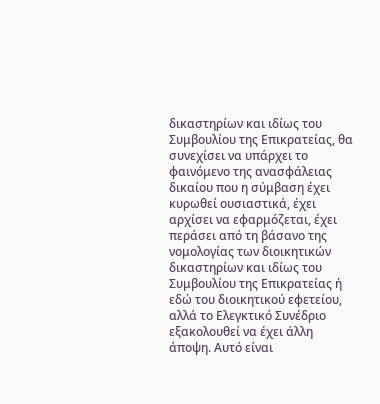δικαστηρίων και ιδίως του Συμβουλίου της Επικρατείας, θα συνεχίσει να υπάρχει το φαινόμενο της ανασφάλειας δικαίου που η σύμβαση έχει κυρωθεί ουσιαστικά, έχει αρχίσει να εφαρμόζεται, έχει περάσει από τη βάσανο της νομολογίας των διοικητικών δικαστηρίων και ιδίως του Συμβουλίου της Επικρατείας ή εδώ του διοικητικού εφετείου, αλλά το Ελεγκτικό Συνέδριο εξακολουθεί να έχει άλλη άποψη. Αυτό είναι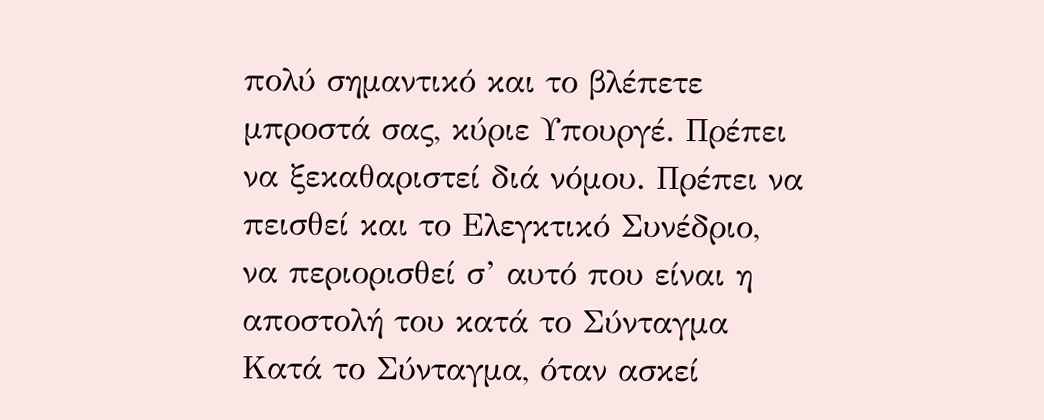πολύ σημαντικό και το βλέπετε μπροστά σας, κύριε Υπουργέ. Πρέπει να ξεκαθαριστεί διά νόμου. Πρέπει να πεισθεί και το Ελεγκτικό Συνέδριο, να περιορισθεί σ’ αυτό που είναι η αποστολή του κατά το Σύνταγμα Κατά το Σύνταγμα, όταν ασκεί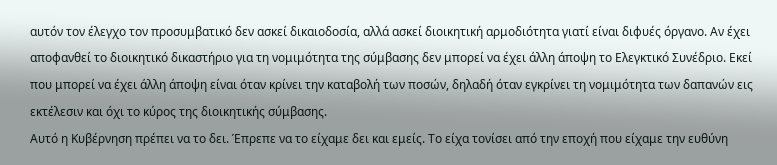αυτόν τον έλεγχο τον προσυμβατικό δεν ασκεί δικαιοδοσία, αλλά ασκεί διοικητική αρμοδιότητα γιατί είναι διφυές όργανο. Αν έχει αποφανθεί το διοικητικό δικαστήριο για τη νομιμότητα της σύμβασης δεν μπορεί να έχει άλλη άποψη το Ελεγκτικό Συνέδριο. Εκεί που μπορεί να έχει άλλη άποψη είναι όταν κρίνει την καταβολή των ποσών, δηλαδή όταν εγκρίνει τη νομιμότητα των δαπανών εις εκτέλεσιν και όχι το κύρος της διοικητικής σύμβασης.
Αυτό η Κυβέρνηση πρέπει να το δει. Έπρεπε να το είχαμε δει και εμείς. Το είχα τονίσει από την εποχή που είχαμε την ευθύνη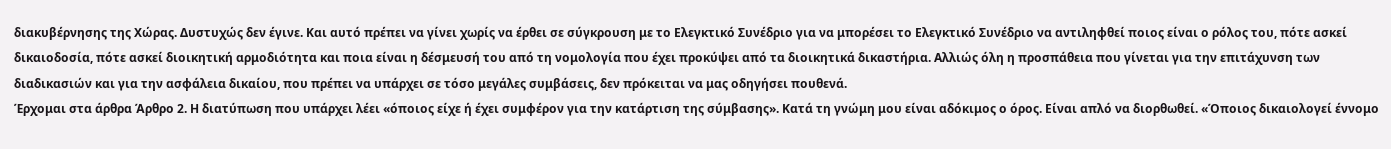διακυβέρνησης της Χώρας. Δυστυχώς δεν έγινε. Και αυτό πρέπει να γίνει χωρίς να έρθει σε σύγκρουση με το Ελεγκτικό Συνέδριο για να μπορέσει το Ελεγκτικό Συνέδριο να αντιληφθεί ποιος είναι ο ρόλος του, πότε ασκεί δικαιοδοσία, πότε ασκεί διοικητική αρμοδιότητα και ποια είναι η δέσμευσή του από τη νομολογία που έχει προκύψει από τα διοικητικά δικαστήρια. Αλλιώς όλη η προσπάθεια που γίνεται για την επιτάχυνση των διαδικασιών και για την ασφάλεια δικαίου, που πρέπει να υπάρχει σε τόσο μεγάλες συμβάσεις, δεν πρόκειται να μας οδηγήσει πουθενά.
Έρχομαι στα άρθρα Άρθρο 2. Η διατύπωση που υπάρχει λέει «όποιος είχε ή έχει συμφέρον για την κατάρτιση της σύμβασης». Κατά τη γνώμη μου είναι αδόκιμος ο όρος. Είναι απλό να διορθωθεί. «Όποιος δικαιολογεί έννομο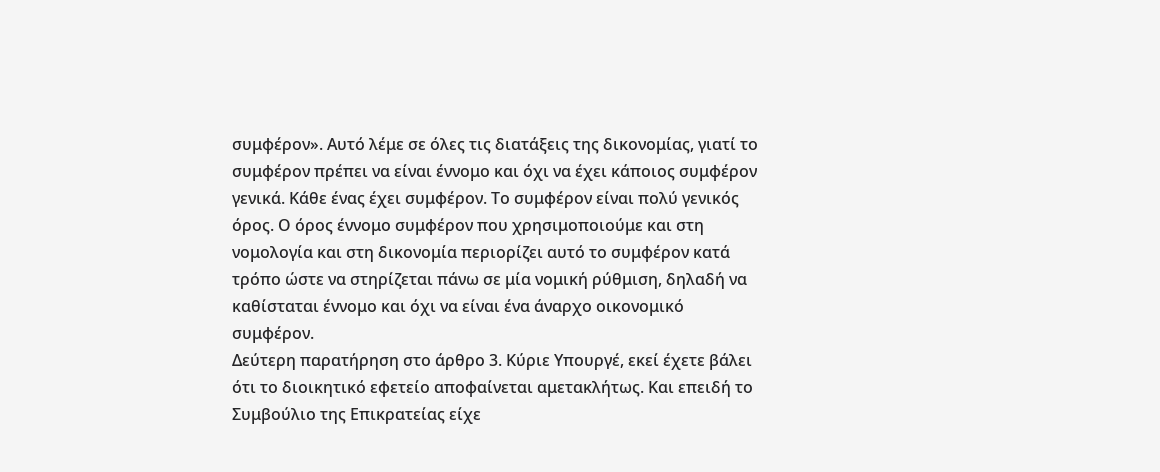συμφέρον». Αυτό λέμε σε όλες τις διατάξεις της δικονομίας, γιατί το συμφέρον πρέπει να είναι έννομο και όχι να έχει κάποιος συμφέρον γενικά. Κάθε ένας έχει συμφέρον. Το συμφέρον είναι πολύ γενικός όρος. Ο όρος έννομο συμφέρον που χρησιμοποιούμε και στη νομολογία και στη δικονομία περιορίζει αυτό το συμφέρον κατά τρόπο ώστε να στηρίζεται πάνω σε μία νομική ρύθμιση, δηλαδή να καθίσταται έννομο και όχι να είναι ένα άναρχο οικονομικό συμφέρον.
Δεύτερη παρατήρηση στο άρθρο 3. Κύριε Υπουργέ, εκεί έχετε βάλει ότι το διοικητικό εφετείο αποφαίνεται αμετακλήτως. Και επειδή το Συμβούλιο της Επικρατείας είχε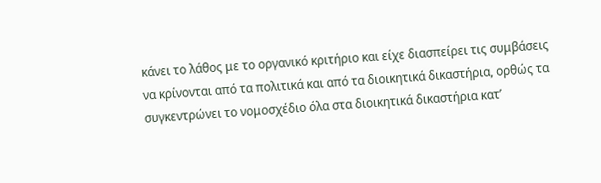κάνει το λάθος με το οργανικό κριτήριο και είχε διασπείρει τις συμβάσεις να κρίνονται από τα πολιτικά και από τα διοικητικά δικαστήρια, ορθώς τα συγκεντρώνει το νομοσχέδιο όλα στα διοικητικά δικαστήρια κατ’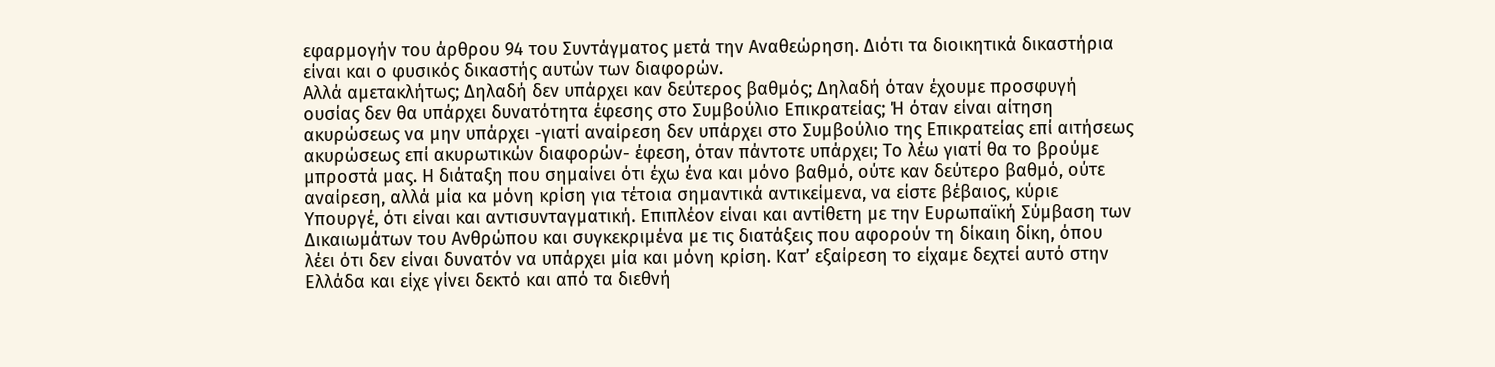εφαρμογήν του άρθρου 94 του Συντάγματος μετά την Αναθεώρηση. Διότι τα διοικητικά δικαστήρια είναι και ο φυσικός δικαστής αυτών των διαφορών.
Αλλά αμετακλήτως; Δηλαδή δεν υπάρχει καν δεύτερος βαθμός; Δηλαδή όταν έχουμε προσφυγή ουσίας δεν θα υπάρχει δυνατότητα έφεσης στο Συμβούλιο Επικρατείας; Ή όταν είναι αίτηση ακυρώσεως να μην υπάρχει -γιατί αναίρεση δεν υπάρχει στο Συμβούλιο της Επικρατείας επί αιτήσεως ακυρώσεως επί ακυρωτικών διαφορών- έφεση, όταν πάντοτε υπάρχει; Το λέω γιατί θα το βρούμε μπροστά μας. Η διάταξη που σημαίνει ότι έχω ένα και μόνο βαθμό, ούτε καν δεύτερο βαθμό, ούτε αναίρεση, αλλά μία κα μόνη κρίση για τέτοια σημαντικά αντικείμενα, να είστε βέβαιος, κύριε Υπουργέ, ότι είναι και αντισυνταγματική. Επιπλέον είναι και αντίθετη με την Ευρωπαϊκή Σύμβαση των Δικαιωμάτων του Ανθρώπου και συγκεκριμένα με τις διατάξεις που αφορούν τη δίκαιη δίκη, όπου λέει ότι δεν είναι δυνατόν να υπάρχει μία και μόνη κρίση. Κατ’ εξαίρεση το είχαμε δεχτεί αυτό στην Ελλάδα και είχε γίνει δεκτό και από τα διεθνή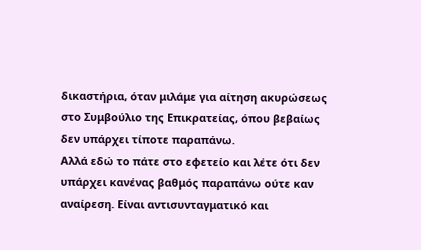δικαστήρια, όταν μιλάμε για αίτηση ακυρώσεως στο Συμβούλιο της Επικρατείας, όπου βεβαίως δεν υπάρχει τίποτε παραπάνω.
Αλλά εδώ το πάτε στο εφετείο και λέτε ότι δεν υπάρχει κανένας βαθμός παραπάνω ούτε καν αναίρεση. Είναι αντισυνταγματικό και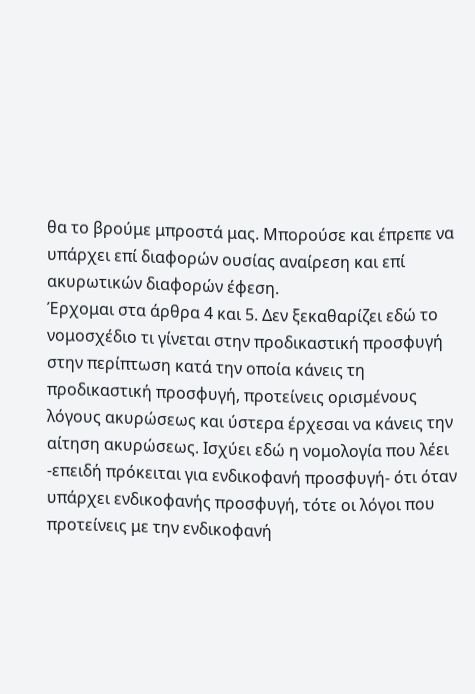θα το βρούμε μπροστά μας. Μπορούσε και έπρεπε να υπάρχει επί διαφορών ουσίας αναίρεση και επί ακυρωτικών διαφορών έφεση.
Έρχομαι στα άρθρα 4 και 5. Δεν ξεκαθαρίζει εδώ το νομοσχέδιο τι γίνεται στην προδικαστική προσφυγή στην περίπτωση κατά την οποία κάνεις τη προδικαστική προσφυγή, προτείνεις ορισμένους λόγους ακυρώσεως και ύστερα έρχεσαι να κάνεις την αίτηση ακυρώσεως. Ισχύει εδώ η νομολογία που λέει -επειδή πρόκειται για ενδικοφανή προσφυγή- ότι όταν υπάρχει ενδικοφανής προσφυγή, τότε οι λόγοι που προτείνεις με την ενδικοφανή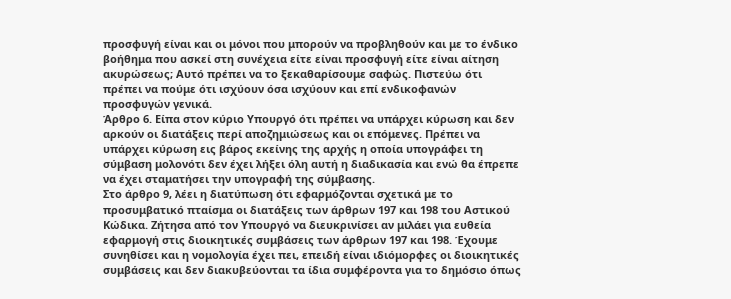προσφυγή είναι και οι μόνοι που μπορούν να προβληθούν και με το ένδικο βοήθημα που ασκεί στη συνέχεια είτε είναι προσφυγή είτε είναι αίτηση ακυρώσεως; Αυτό πρέπει να το ξεκαθαρίσουμε σαφώς. Πιστεύω ότι πρέπει να πούμε ότι ισχύουν όσα ισχύουν και επί ενδικοφανών προσφυγών γενικά.
Άρθρο 6. Είπα στον κύριο Υπουργό ότι πρέπει να υπάρχει κύρωση και δεν αρκούν οι διατάξεις περί αποζημιώσεως και οι επόμενες. Πρέπει να υπάρχει κύρωση εις βάρος εκείνης της αρχής η οποία υπογράφει τη σύμβαση μολονότι δεν έχει λήξει όλη αυτή η διαδικασία και ενώ θα έπρεπε να έχει σταματήσει την υπογραφή της σύμβασης.
Στο άρθρο 9, λέει η διατύπωση ότι εφαρμόζονται σχετικά με το προσυμβατικό πταίσμα οι διατάξεις των άρθρων 197 και 198 του Αστικού Κώδικα. Ζήτησα από τον Υπουργό να διευκρινίσει αν μιλάει για ευθεία εφαρμογή στις διοικητικές συμβάσεις των άρθρων 197 και 198. Έχουμε συνηθίσει και η νομολογία έχει πει, επειδή είναι ιδιόμορφες οι διοικητικές συμβάσεις και δεν διακυβεύονται τα ίδια συμφέροντα για το δημόσιο όπως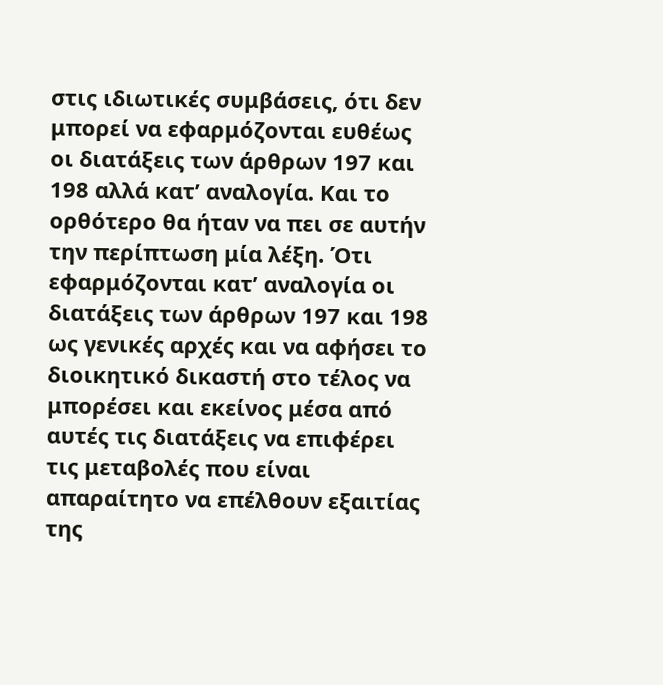στις ιδιωτικές συμβάσεις, ότι δεν μπορεί να εφαρμόζονται ευθέως οι διατάξεις των άρθρων 197 και 198 αλλά κατ’ αναλογία. Και το ορθότερο θα ήταν να πει σε αυτήν την περίπτωση μία λέξη. Ότι εφαρμόζονται κατ’ αναλογία οι διατάξεις των άρθρων 197 και 198 ως γενικές αρχές και να αφήσει το διοικητικό δικαστή στο τέλος να μπορέσει και εκείνος μέσα από αυτές τις διατάξεις να επιφέρει τις μεταβολές που είναι απαραίτητο να επέλθουν εξαιτίας της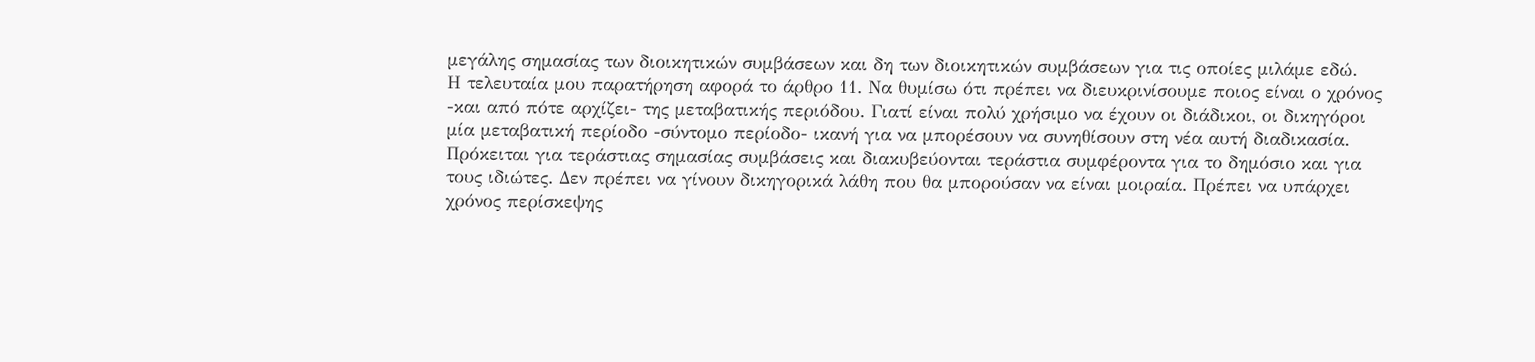μεγάλης σημασίας των διοικητικών συμβάσεων και δη των διοικητικών συμβάσεων για τις οποίες μιλάμε εδώ.
Η τελευταία μου παρατήρηση αφορά το άρθρο 11. Να θυμίσω ότι πρέπει να διευκρινίσουμε ποιος είναι ο χρόνος -και από πότε αρχίζει- της μεταβατικής περιόδου. Γιατί είναι πολύ χρήσιμο να έχουν οι διάδικοι, οι δικηγόροι μία μεταβατική περίοδο -σύντομο περίοδο- ικανή για να μπορέσουν να συνηθίσουν στη νέα αυτή διαδικασία. Πρόκειται για τεράστιας σημασίας συμβάσεις και διακυβεύονται τεράστια συμφέροντα για το δημόσιο και για τους ιδιώτες. Δεν πρέπει να γίνουν δικηγορικά λάθη που θα μπορούσαν να είναι μοιραία. Πρέπει να υπάρχει χρόνος περίσκεψης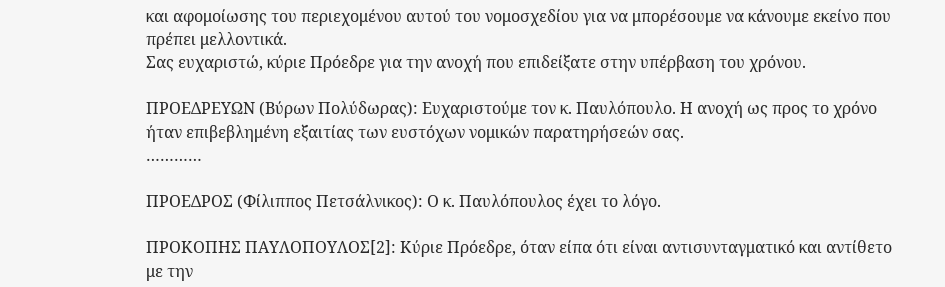και αφομοίωσης του περιεχομένου αυτού του νομοσχεδίου για να μπορέσουμε να κάνουμε εκείνο που πρέπει μελλοντικά.
Σας ευχαριστώ, κύριε Πρόεδρε για την ανοχή που επιδείξατε στην υπέρβαση του χρόνου.

ΠΡΟΕΔΡΕΥΩΝ (Βύρων Πολύδωρας): Ευχαριστούμε τον κ. Παυλόπουλο. Η ανοχή ως προς το χρόνο ήταν επιβεβλημένη εξαιτίας των ευστόχων νομικών παρατηρήσεών σας.
…………

ΠΡΟΕΔΡΟΣ (Φίλιππος Πετσάλνικος): Ο κ. Παυλόπουλος έχει το λόγο.

ΠΡΟΚΟΠΗΣ ΠΑΥΛΟΠΟΥΛΟΣ[2]: Κύριε Πρόεδρε, όταν είπα ότι είναι αντισυνταγματικό και αντίθετο με την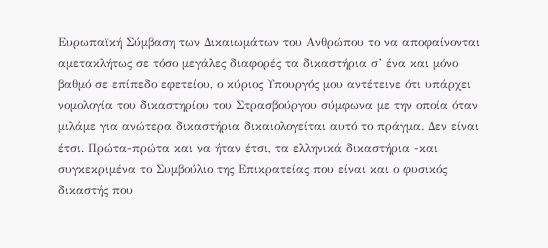Ευρωπαϊκή Σύμβαση των Δικαιωμάτων του Ανθρώπου το να αποφαίνονται αμετακλήτως σε τόσο μεγάλες διαφορές τα δικαστήρια σ’ ένα και μόνο βαθμό σε επίπεδο εφετείου, ο κύριος Υπουργός μου αντέτεινε ότι υπάρχει νομολογία του δικαστηρίου του Στρασβούργου σύμφωνα με την οποία όταν μιλάμε για ανώτερα δικαστήρια δικαιολογείται αυτό το πράγμα. Δεν είναι έτσι. Πρώτα-πρώτα και να ήταν έτσι, τα ελληνικά δικαστήρια -και συγκεκριμένα το Συμβούλιο της Επικρατείας που είναι και ο φυσικός δικαστής που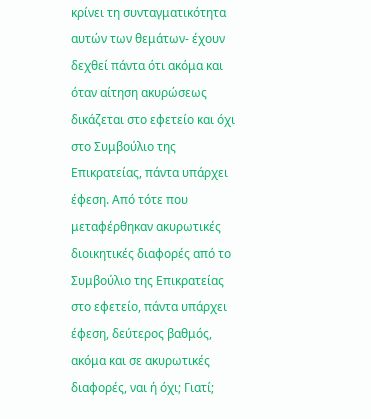κρίνει τη συνταγματικότητα αυτών των θεμάτων- έχουν δεχθεί πάντα ότι ακόμα και όταν αίτηση ακυρώσεως δικάζεται στο εφετείο και όχι στο Συμβούλιο της Επικρατείας, πάντα υπάρχει έφεση. Από τότε που μεταφέρθηκαν ακυρωτικές διοικητικές διαφορές από το Συμβούλιο της Επικρατείας στο εφετείο, πάντα υπάρχει έφεση, δεύτερος βαθμός, ακόμα και σε ακυρωτικές διαφορές, ναι ή όχι; Γιατί;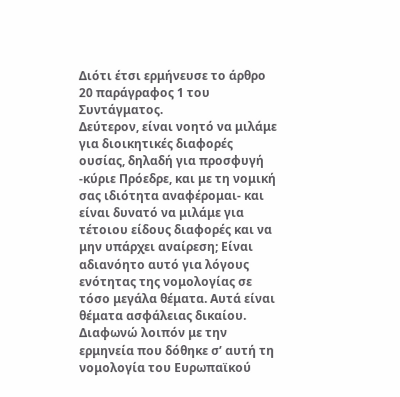Διότι έτσι ερμήνευσε το άρθρο 20 παράγραφος 1 του Συντάγματος.
Δεύτερον, είναι νοητό να μιλάμε για διοικητικές διαφορές ουσίας, δηλαδή για προσφυγή -κύριε Πρόεδρε, και με τη νομική σας ιδιότητα αναφέρομαι- και είναι δυνατό να μιλάμε για τέτοιου είδους διαφορές και να μην υπάρχει αναίρεση; Είναι αδιανόητο αυτό για λόγους ενότητας της νομολογίας σε τόσο μεγάλα θέματα. Αυτά είναι θέματα ασφάλειας δικαίου.
Διαφωνώ λοιπόν με την ερμηνεία που δόθηκε σ’ αυτή τη νομολογία του Ευρωπαϊκού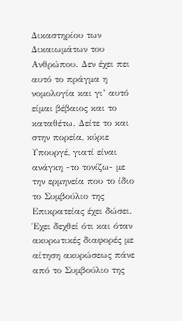Δικαστηρίου των Δικαιωμάτων του Ανθρώπου. Δεν έχει πει αυτό το πράγμα η νομολογία και γι’ αυτό είμαι βέβαιος και το καταθέτω. Δείτε το και στην πορεία, κύριε Υπουργέ, γιατί είναι ανάγκη -το τονίζω- με την ερμηνεία που το ίδιο το Συμβούλιο της Επικρατείας έχει δώσει. Έχει δεχθεί ότι και όταν ακυρωτικές διαφορές με αίτηση ακυρώσεως πάνε από το Συμβούλιο της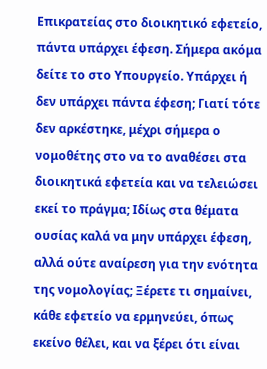Επικρατείας στο διοικητικό εφετείο, πάντα υπάρχει έφεση. Σήμερα ακόμα δείτε το στο Υπουργείο. Υπάρχει ή δεν υπάρχει πάντα έφεση; Γιατί τότε δεν αρκέστηκε, μέχρι σήμερα ο νομοθέτης στο να το αναθέσει στα διοικητικά εφετεία και να τελειώσει εκεί το πράγμα; Ιδίως στα θέματα ουσίας καλά να μην υπάρχει έφεση, αλλά ούτε αναίρεση για την ενότητα της νομολογίας; Ξέρετε τι σημαίνει, κάθε εφετείο να ερμηνεύει, όπως εκείνο θέλει, και να ξέρει ότι είναι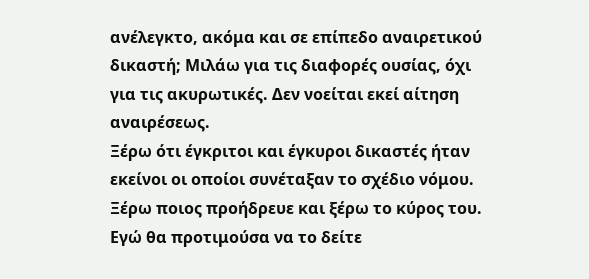ανέλεγκτο, ακόμα και σε επίπεδο αναιρετικού δικαστή; Μιλάω για τις διαφορές ουσίας, όχι για τις ακυρωτικές. Δεν νοείται εκεί αίτηση αναιρέσεως.
Ξέρω ότι έγκριτοι και έγκυροι δικαστές ήταν εκείνοι οι οποίοι συνέταξαν το σχέδιο νόμου. Ξέρω ποιος προήδρευε και ξέρω το κύρος του. Εγώ θα προτιμούσα να το δείτε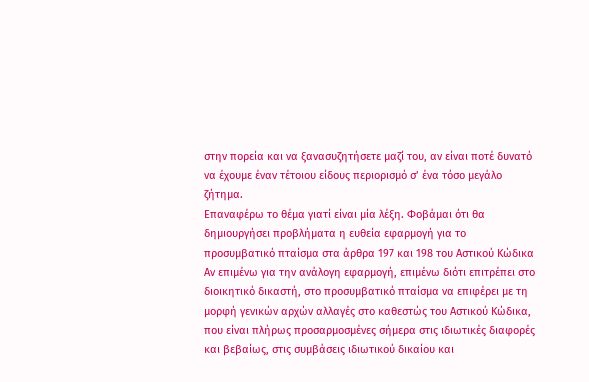στην πορεία και να ξανασυζητήσετε μαζί του, αν είναι ποτέ δυνατό να έχουμε έναν τέτοιου είδους περιορισμό σ’ ένα τόσο μεγάλο ζήτημα.
Επαναφέρω το θέμα γιατί είναι μία λέξη. Φοβάμαι ότι θα δημιουργήσει προβλήματα η ευθεία εφαρμογή για το προσυμβατικό πταίσμα στα άρθρα 197 και 198 του Αστικού Κώδικα Αν επιμένω για την ανάλογη εφαρμογή, επιμένω διότι επιτρέπει στο διοικητικό δικαστή, στο προσυμβατικό πταίσμα να επιφέρει με τη μορφή γενικών αρχών αλλαγές στο καθεστώς του Αστικού Κώδικα, που είναι πλήρως προσαρμοσμένες σήμερα στις ιδιωτικές διαφορές και βεβαίως, στις συμβάσεις ιδιωτικού δικαίου και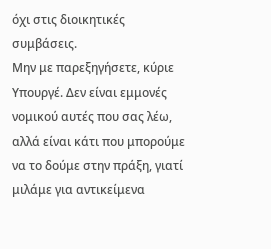όχι στις διοικητικές συμβάσεις.
Μην με παρεξηγήσετε, κύριε Υπουργέ. Δεν είναι εμμονές νομικού αυτές που σας λέω, αλλά είναι κάτι που μπορούμε να το δούμε στην πράξη, γιατί μιλάμε για αντικείμενα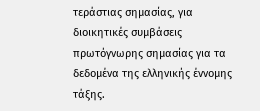τεράστιας σημασίας, για διοικητικές συμβάσεις πρωτόγνωρης σημασίας για τα δεδομένα της ελληνικής έννομης τάξης.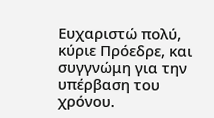Ευχαριστώ πολύ, κύριε Πρόεδρε, και συγγνώμη για την υπέρβαση του χρόνου.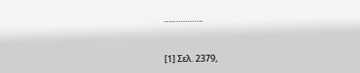……………..


[1] Σελ. 2379,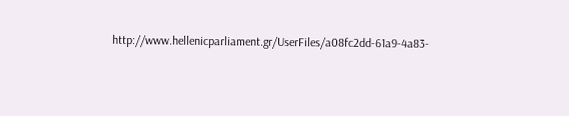http://www.hellenicparliament.gr/UserFiles/a08fc2dd-61a9-4a83-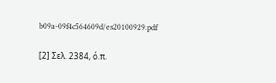b09a-09f4c564609d/es20100929.pdf

[2] Σελ. 2384, ό.π.